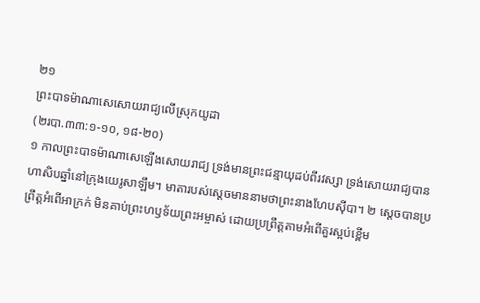២១
ព្រះបាទម៉ាណាសេសោយរាជ្យលើស្រុកយូដា
(២របា.៣៣:១-១០, ១៨-២០)
១ កាលព្រះបាទម៉ាណាសេឡើងសោយរាជ្យ ទ្រង់មានព្រះជន្មាយុដប់ពីរវស្សា ទ្រង់សោយរាជ្យបានហាសិបឆ្នាំនៅក្រុងយេរូសាឡឹម។ មាតារបស់ស្ដេចមាននាមថាព្រះនាងហែបស៊ីបា។ ២ ស្ដេចបានប្រព្រឹត្តអំពើអាក្រក់ មិនគាប់ព្រះហឫទ័យព្រះអម្ចាស់ ដោយប្រព្រឹត្តតាមអំពើគួរស្អប់ខ្ពើម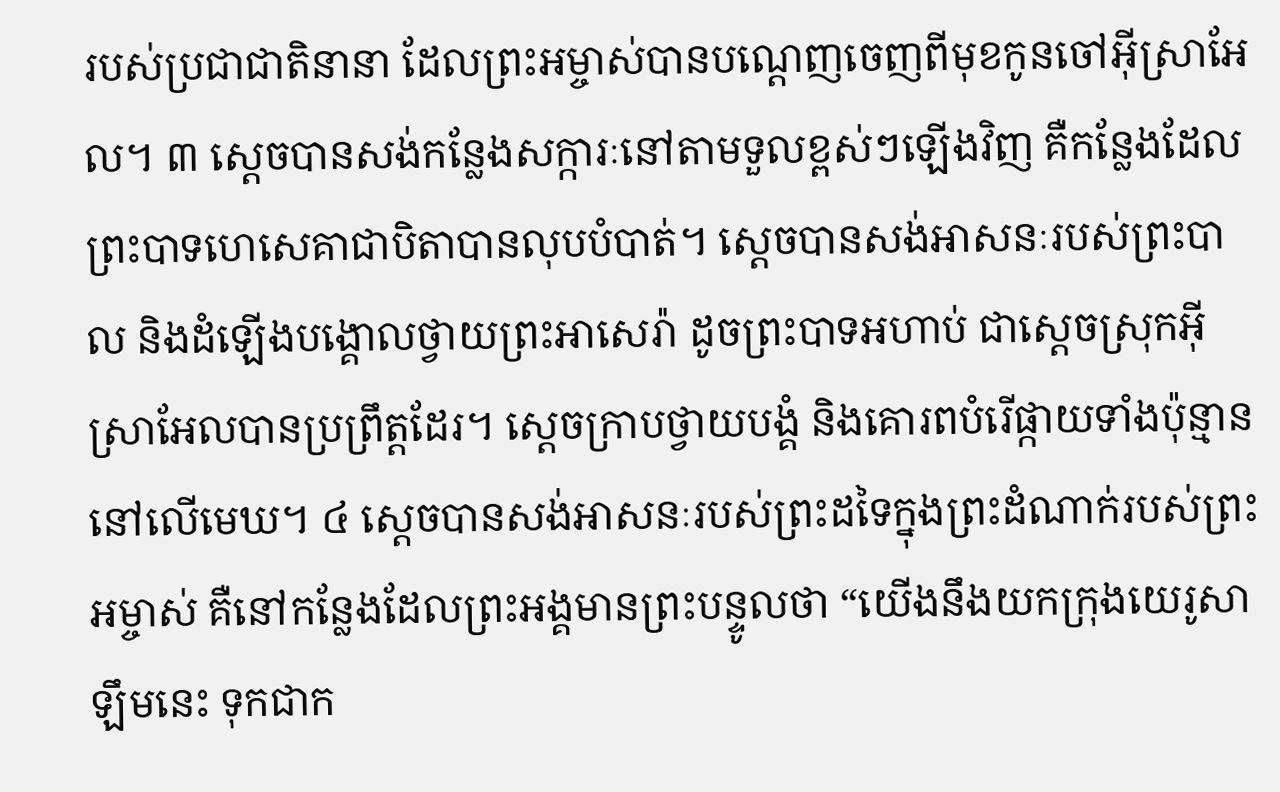របស់ប្រជាជាតិនានា ដែលព្រះអម្ចាស់បានបណ្ដេញចេញពីមុខកូនចៅអ៊ីស្រាអែល។ ៣ ស្ដេចបានសង់កន្លែងសក្ការៈនៅតាមទួលខ្ពស់ៗឡើងវិញ គឺកន្លែងដែលព្រះបាទហេសេគាជាបិតាបានលុបបំបាត់។ ស្ដេចបានសង់អាសនៈរបស់ព្រះបាល និងដំឡើងបង្គោលថ្វាយព្រះអាសេរ៉ា ដូចព្រះបាទអហាប់ ជាស្ដេចស្រុកអ៊ីស្រាអែលបានប្រព្រឹត្តដែរ។ ស្ដេចក្រាបថ្វាយបង្គំ និងគោរពបំរើផ្កាយទាំងប៉ុន្មាននៅលើមេឃ។ ៤ ស្ដេចបានសង់អាសនៈរបស់ព្រះដទៃក្នុងព្រះដំណាក់របស់ព្រះអម្ចាស់ គឺនៅកន្លែងដែលព្រះអង្គមានព្រះបន្ទូលថា “យើងនឹងយកក្រុងយេរូសាឡឹមនេះ ទុកជាក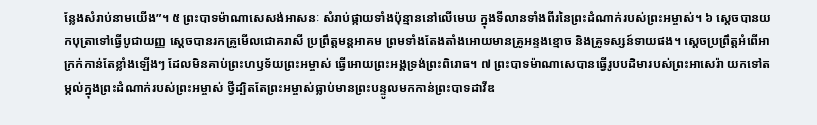ន្លែងសំរាប់នាមយើង”។ ៥ ព្រះបាទម៉ាណាសេសង់អាសនៈ សំរាប់ផ្កាយទាំងប៉ុន្មាននៅលើមេឃ ក្នុងទីលានទាំងពីរនៃព្រះដំណាក់របស់ព្រះអម្ចាស់។ ៦ ស្ដេចបានយកបុត្រាទៅធ្វើបូជាយញ្ញ ស្ដេចបានរកគ្រូមើលជោគរាសី ប្រព្រឹត្តមន្តអាគម ព្រមទាំងតែងតាំងអោយមានគ្រូអន្ទងខ្មោច និងគ្រូទស្សន៍ទាយផង។ ស្ដេចប្រព្រឹត្តអំពើអាក្រក់កាន់តែខ្លាំងឡើងៗ ដែលមិនគាប់ព្រះហឫទ័យព្រះអម្ចាស់ ធ្វើអោយព្រះអង្គទ្រង់ព្រះពិរោធ។ ៧ ព្រះបាទម៉ាណាសេបានធ្វើរូបបដិមារបស់ព្រះអាសេរ៉ា យកទៅតម្កល់ក្នុងព្រះដំណាក់របស់ព្រះអម្ចាស់ ថ្វីដ្បិតតែព្រះអម្ចាស់ធ្លាប់មានព្រះបន្ទូលមកកាន់ព្រះបាទដាវីឌ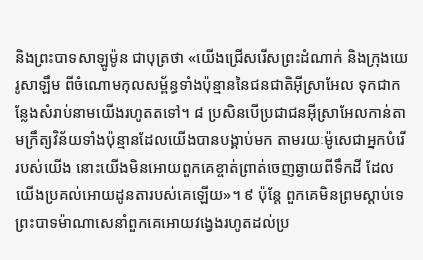និងព្រះបាទសាឡូម៉ូន ជាបុត្រថា «យើងជ្រើសរើសព្រះដំណាក់ និងក្រុងយេរូសាឡឹម ពីចំណោមកុលសម្ព័ន្ធទាំងប៉ុន្មាននៃជនជាតិអ៊ីស្រាអែល ទុកជាកន្លែងសំរាប់នាមយើងរហូតតទៅ។ ៨ ប្រសិនបើប្រជាជនអ៊ីស្រាអែលកាន់តាមក្រឹត្យវិន័យទាំងប៉ុន្មានដែលយើងបានបង្គាប់មក តាមរយៈម៉ូសេជាអ្នកបំរើរបស់យើង នោះយើងមិនអោយពួកគេខ្ចាត់ព្រាត់ចេញឆ្ងាយពីទឹកដី ដែលយើងប្រគល់អោយដូនតារបស់គេឡើយ»។ ៩ ប៉ុន្តែ ពួកគេមិនព្រមស្ដាប់ទេ ព្រះបាទម៉ាណាសេនាំពួកគេអោយវង្វេងរហូតដល់ប្រ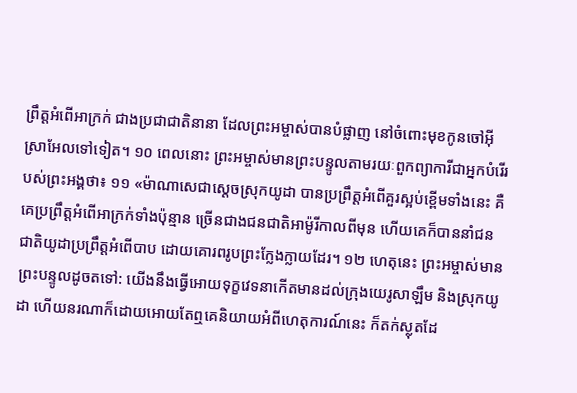ព្រឹត្តអំពើអាក្រក់ ជាងប្រជាជាតិនានា ដែលព្រះអម្ចាស់បានបំផ្លាញ នៅចំពោះមុខកូនចៅអ៊ីស្រាអែលទៅទៀត។ ១០ ពេលនោះ ព្រះអម្ចាស់មានព្រះបន្ទូលតាមរយៈពួកព្យាការីជាអ្នកបំរើរបស់ព្រះអង្គថា៖ ១១ «ម៉ាណាសេជាស្ដេចស្រុកយូដា បានប្រព្រឹត្តអំពើគួរស្អប់ខ្ពើមទាំងនេះ គឺគេប្រព្រឹត្តអំពើអាក្រក់ទាំងប៉ុន្មាន ច្រើនជាងជនជាតិអាម៉ូរីកាលពីមុន ហើយគេក៏បាននាំជនជាតិយូដាប្រព្រឹត្តអំពើបាប ដោយគោរពរូបព្រះក្លែងក្លាយដែរ។ ១២ ហេតុនេះ ព្រះអម្ចាស់មានព្រះបន្ទូលដូចតទៅ: យើងនឹងធ្វើអោយទុក្ខវេទនាកើតមានដល់ក្រុងយេរូសាឡឹម និងស្រុកយូដា ហើយនរណាក៏ដោយអោយតែឮគេនិយាយអំពីហេតុការណ៍នេះ ក៏តក់ស្លុតដែ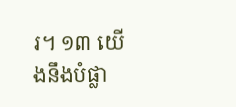រ។ ១៣ យើងនឹងបំផ្លា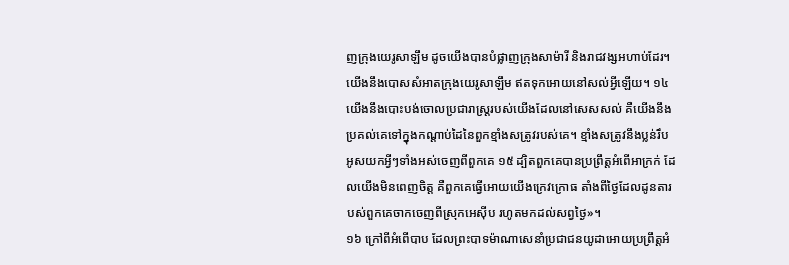ញក្រុងយេរូសាឡឹម ដូចយើងបានបំផ្លាញក្រុងសាម៉ារី និងរាជវង្សអហាប់ដែរ។ យើងនឹងបោសសំអាតក្រុងយេរូសាឡឹម ឥតទុកអោយនៅសល់អ្វីឡើយ។ ១៤ យើងនឹងបោះបង់ចោលប្រជារាស្ត្ររបស់យើងដែលនៅសេសសល់ គឺយើងនឹងប្រគល់គេទៅក្នុងកណ្ដាប់ដៃនៃពួកខ្មាំងសត្រូវរបស់គេ។ ខ្មាំងសត្រូវនឹងប្លន់រឹបអូសយកអ្វីៗទាំងអស់ចេញពីពួកគេ ១៥ ដ្បិតពួកគេបានប្រព្រឹត្តអំពើអាក្រក់ ដែលយើងមិនពេញចិត្ត គឺពួកគេធ្វើអោយយើងក្រេវក្រោធ តាំងពីថ្ងៃដែលដូនតារបស់ពួកគេចាកចេញពីស្រុកអេស៊ីប រហូតមកដល់សព្វថ្ងៃ»។
១៦ ក្រៅពីអំពើបាប ដែលព្រះបាទម៉ាណាសេនាំប្រជាជនយូដាអោយប្រព្រឹត្តអំ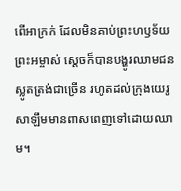ពើអាក្រក់ ដែលមិនគាប់ព្រះហឫទ័យព្រះអម្ចាស់ ស្ដេចក៏បានបង្ហូរឈាមជនស្លូតត្រង់ជាច្រើន រហូតដល់ក្រុងយេរូសាឡឹមមានពាសពេញទៅដោយឈាម។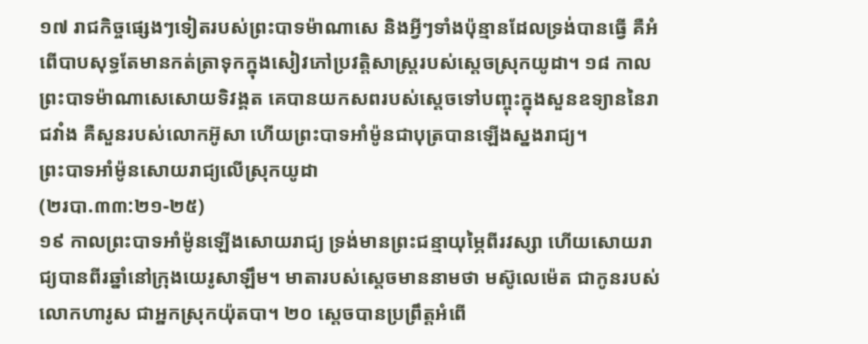១៧ រាជកិច្ចផ្សេងៗទៀតរបស់ព្រះបាទម៉ាណាសេ និងអ្វីៗទាំងប៉ុន្មានដែលទ្រង់បានធ្វើ គឺអំពើបាបសុទ្ធតែមានកត់ត្រាទុកក្នុងសៀវភៅប្រវត្តិសាស្ត្ររបស់ស្ដេចស្រុកយូដា។ ១៨ កាលព្រះបាទម៉ាណាសេសោយទិវង្គត គេបានយកសពរបស់ស្ដេចទៅបញ្ចុះក្នុងសួនឧទ្យាននៃរាជវាំង គឺសួនរបស់លោកអ៊ូសា ហើយព្រះបាទអាំម៉ូនជាបុត្របានឡើងស្នងរាជ្យ។
ព្រះបាទអាំម៉ូនសោយរាជ្យលើស្រុកយូដា
(២របា.៣៣:២១-២៥)
១៩ កាលព្រះបាទអាំម៉ូនឡើងសោយរាជ្យ ទ្រង់មានព្រះជន្មាយុម្ភៃពីរវស្សា ហើយសោយរាជ្យបានពីរឆ្នាំនៅក្រុងយេរូសាឡឹម។ មាតារបស់ស្ដេចមាននាមថា មស៊ូលេម៉េត ជាកូនរបស់លោកហារូស ជាអ្នកស្រុកយ៉ុតបា។ ២០ ស្ដេចបានប្រព្រឹត្តអំពើ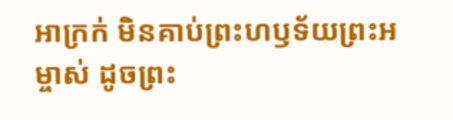អាក្រក់ មិនគាប់ព្រះហឫទ័យព្រះអម្ចាស់ ដូចព្រះ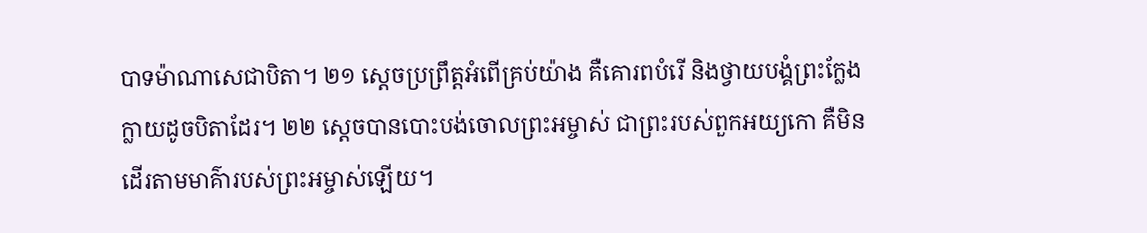បាទម៉ាណាសេជាបិតា។ ២១ ស្ដេចប្រព្រឹត្តអំពើគ្រប់យ៉ាង គឺគោរពបំរើ និងថ្វាយបង្គំព្រះក្លែងក្លាយដូចបិតាដែរ។ ២២ ស្ដេចបានបោះបង់ចោលព្រះអម្ចាស់ ជាព្រះរបស់ពួកអយ្យកោ គឺមិនដើរតាមមាគ៌ារបស់ព្រះអម្ចាស់ឡើយ។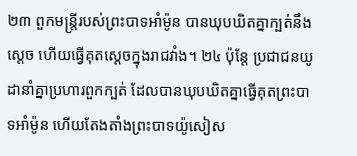២៣ ពួកមន្ត្រីរបស់ព្រះបាទអាំម៉ូន បានឃុបឃិតគ្នាក្បត់នឹងស្ដេច ហើយធ្វើគុតស្ដេចក្នុងរាជវាំង។ ២៤ ប៉ុន្តែ ប្រជាជនយូដានាំគ្នាប្រហារពួកក្បត់ ដែលបានឃុបឃិតគ្នាធ្វើគុតព្រះបាទអាំម៉ូន ហើយតែងតាំងព្រះបាទយ៉ូសៀស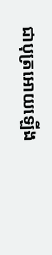ជាបុត្រអោយឡើង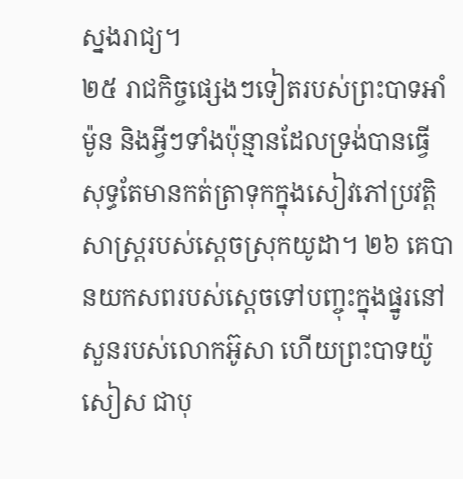ស្នងរាជ្យ។
២៥ រាជកិច្ចផ្សេងៗទៀតរបស់ព្រះបាទអាំម៉ូន និងអ្វីៗទាំងប៉ុន្មានដែលទ្រង់បានធ្វើ សុទ្ធតែមានកត់ត្រាទុកក្នុងសៀវភៅប្រវត្តិសាស្ត្ររបស់ស្ដេចស្រុកយូដា។ ២៦ គេបានយកសពរបស់ស្ដេចទៅបញ្ចុះក្នុងផ្នូរនៅសួនរបស់លោកអ៊ូសា ហើយព្រះបាទយ៉ូសៀស ជាបុ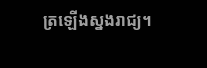ត្រឡើងស្នងរាជ្យ។